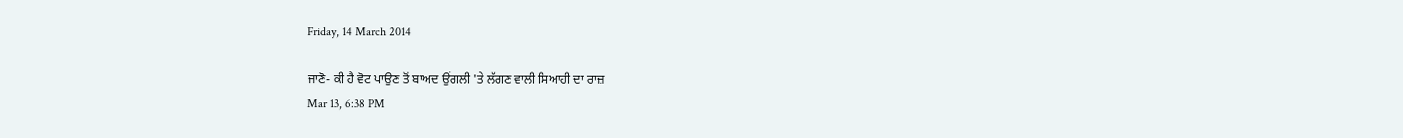Friday, 14 March 2014

ਜਾਣੋ- ਕੀ ਹੈ ਵੋਟ ਪਾਉਣ ਤੋਂ ਬਾਅਦ ਉਂਗਲੀ 'ਤੇ ਲੱਗਣ ਵਾਲੀ ਸਿਆਹੀ ਦਾ ਰਾਜ਼
Mar 13, 6:38 PM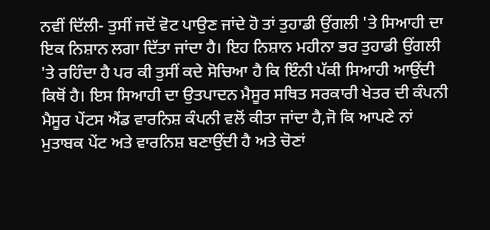ਨਵੀਂ ਦਿੱਲੀ- ਤੁਸੀਂ ਜਦੋਂ ਵੋਟ ਪਾਉਣ ਜਾਂਦੇ ਹੋ ਤਾਂ ਤੁਹਾਡੀ ਉਂਗਲੀ 'ਤੇ ਸਿਆਹੀ ਦਾ ਇਕ ਨਿਸ਼ਾਨ ਲਗਾ ਦਿੱਤਾ ਜਾਂਦਾ ਹੈ। ਇਹ ਨਿਸ਼ਾਨ ਮਹੀਨਾ ਭਰ ਤੁਹਾਡੀ ਉਂਗਲੀ 'ਤੇ ਰਹਿੰਦਾ ਹੈ ਪਰ ਕੀ ਤੁਸੀਂ ਕਦੇ ਸੋਚਿਆ ਹੈ ਕਿ ਇੰਨੀ ਪੱਕੀ ਸਿਆਹੀ ਆਉਂਦੀ ਕਿਥੋਂ ਹੈ। ਇਸ ਸਿਆਹੀ ਦਾ ਉਤਪਾਦਨ ਮੈਸੂਰ ਸਥਿਤ ਸਰਕਾਰੀ ਖੇਤਰ ਦੀ ਕੰਪਨੀ ਮੈਸੂਰ ਪੇਂਟਸ ਐਂਡ ਵਾਰਨਿਸ਼ ਕੰਪਨੀ ਵਲੋਂ ਕੀਤਾ ਜਾਂਦਾ ਹੈ,ਜੋ ਕਿ ਆਪਣੇ ਨਾਂ ਮੁਤਾਬਕ ਪੇਂਟ ਅਤੇ ਵਾਰਨਿਸ਼ ਬਣਾਉਂਦੀ ਹੈ ਅਤੇ ਚੋਣਾਂ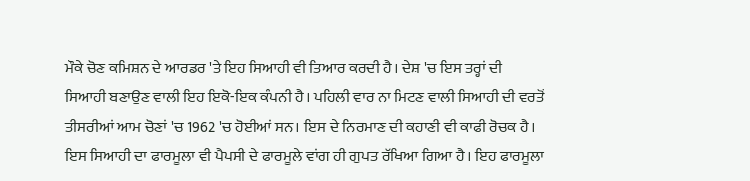ਮੌਕੇ ਚੋਣ ਕਮਿਸ਼ਨ ਦੇ ਆਰਡਰ 'ਤੇ ਇਹ ਸਿਆਹੀ ਵੀ ਤਿਆਰ ਕਰਦੀ ਹੈ। ਦੇਸ਼ 'ਚ ਇਸ ਤਰ੍ਹਾਂ ਦੀ ਸਿਆਹੀ ਬਣਾਉਣ ਵਾਲੀ ਇਹ ਇਕੋ-ਇਕ ਕੰਪਨੀ ਹੈ। ਪਹਿਲੀ ਵਾਰ ਨਾ ਮਿਟਣ ਵਾਲੀ ਸਿਆਹੀ ਦੀ ਵਰਤੋਂ ਤੀਸਰੀਆਂ ਆਮ ਚੋਣਾਂ 'ਚ 1962 'ਚ ਹੋਈਆਂ ਸਨ। ਇਸ ਦੇ ਨਿਰਮਾਣ ਦੀ ਕਹਾਣੀ ਵੀ ਕਾਫੀ ਰੋਚਕ ਹੈ। ਇਸ ਸਿਆਹੀ ਦਾ ਫਾਰਮੂਲਾ ਵੀ ਪੈਪਸੀ ਦੇ ਫਾਰਮੂਲੇ ਵਾਂਗ ਹੀ ਗੁਪਤ ਰੱਖਿਆ ਗਿਆ ਹੈ। ਇਹ ਫਾਰਮੂਲਾ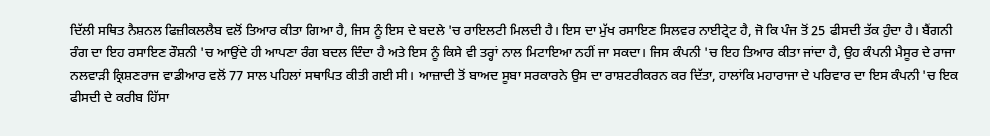ਦਿੱਲੀ ਸਥਿਤ ਨੈਸ਼ਨਲ ਫਿਜ਼ੀਕਲਲੈਬ ਵਲੋਂ ਤਿਆਰ ਕੀਤਾ ਗਿਆ ਹੈ, ਜਿਸ ਨੂੰ ਇਸ ਦੇ ਬਦਲੇ 'ਚ ਰਾਇਲਟੀ ਮਿਲਦੀ ਹੈ। ਇਸ ਦਾ ਮੁੱਖ ਰਸਾਇਣ ਸਿਲਵਰ ਨਾਈਟ੍ਰੇਟ ਹੈ, ਜੋ ਕਿ ਪੰਜ ਤੋਂ 25 ਫੀਸਦੀ ਤੱਕ ਹੁੰਦਾ ਹੈ। ਬੈਂਗਨੀ ਰੰਗ ਦਾ ਇਹ ਰਸਾਇਣ ਰੌਸ਼ਨੀ 'ਚ ਆਉਂਦੇ ਹੀ ਆਪਣਾ ਰੰਗ ਬਦਲ ਦਿੰਦਾ ਹੈ ਅਤੇ ਇਸ ਨੂੰ ਕਿਸੇ ਵੀ ਤਰ੍ਹਾਂ ਨਾਲ ਮਿਟਾਇਆ ਨਹੀਂ ਜਾ ਸਕਦਾ। ਜਿਸ ਕੰਪਨੀ 'ਚ ਇਹ ਤਿਆਰ ਕੀਤਾ ਜਾਂਦਾ ਹੈ, ਉਹ ਕੰਪਨੀ ਮੈਸੂਰ ਦੇ ਰਾਜਾ ਨਲਵਾੜੀ ਕ੍ਰਿਸ਼ਣਰਾਜ ਵਾਡੀਆਰ ਵਲੋਂ 77 ਸਾਲ ਪਹਿਲਾਂ ਸਥਾਪਿਤ ਕੀਤੀ ਗਈ ਸੀ। ਆਜ਼ਾਦੀ ਤੋਂ ਬਾਅਦ ਸੂਬਾ ਸਰਕਾਰਨੇ ਉਸ ਦਾ ਰਾਸ਼ਟਰੀਕਰਨ ਕਰ ਦਿੱਤਾ, ਹਾਲਾਂਕਿ ਮਹਾਰਾਜਾ ਦੇ ਪਰਿਵਾਰ ਦਾ ਇਸ ਕੰਪਨੀ 'ਚ ਇਕ ਫੀਸਦੀ ਦੇ ਕਰੀਬ ਹਿੱਸਾ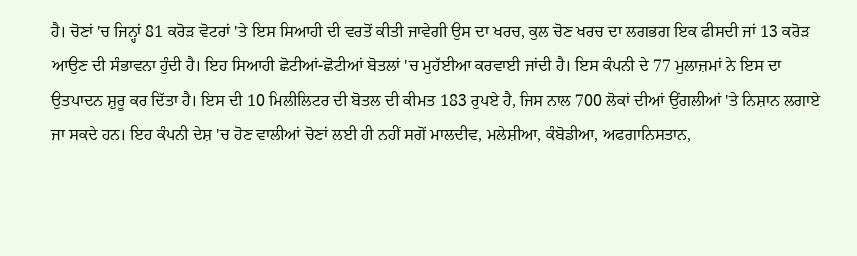ਹੈ। ਚੋਣਾਂ 'ਚ ਜਿਨ੍ਹਾਂ 81 ਕਰੋੜ ਵੋਟਰਾਂ 'ਤੇ ਇਸ ਸਿਆਹੀ ਦੀ ਵਰਤੋਂ ਕੀਤੀ ਜਾਵੇਗੀ ਉਸ ਦਾ ਖਰਚ, ਕੁਲ ਚੋਣ ਖਰਚ ਦਾ ਲਗਭਗ ਇਕ ਫੀਸਦੀ ਜਾਂ 13 ਕਰੋੜ ਆਉਣ ਦੀ ਸੰਭਾਵਨਾ ਹੁੰਦੀ ਹੈ। ਇਹ ਸਿਆਹੀ ਛੋਟੀਆਂ-ਛੋਟੀਆਂ ਬੋਤਲਾਂ 'ਚ ਮੁਹੱਈਆ ਕਰਵਾਈ ਜਾਂਦੀ ਹੈ। ਇਸ ਕੰਪਨੀ ਦੇ 77 ਮੁਲਾਜ਼ਮਾਂ ਨੇ ਇਸ ਦਾ ਉਤਪਾਦਨ ਸ਼ੁਰੂ ਕਰ ਦਿੱਤਾ ਹੈ। ਇਸ ਦੀ 10 ਮਿਲੀਲਿਟਰ ਦੀ ਬੋਤਲ ਦੀ ਕੀਮਤ 183 ਰੁਪਏ ਹੈ, ਜਿਸ ਨਾਲ 700 ਲੋਕਾਂ ਦੀਆਂ ਉਂਗਲੀਆਂ 'ਤੇ ਨਿਸ਼ਾਨ ਲਗਾਏ ਜਾ ਸਕਦੇ ਹਨ। ਇਹ ਕੰਪਨੀ ਦੇਸ਼ 'ਚ ਹੋਣ ਵਾਲੀਆਂ ਚੋਣਾਂ ਲਈ ਹੀ ਨਹੀਂ ਸਗੋਂ ਮਾਲਦੀਵ, ਮਲੇਸ਼ੀਆ, ਕੰਬੋਡੀਆ, ਅਫਗਾਨਿਸਤਾਨ,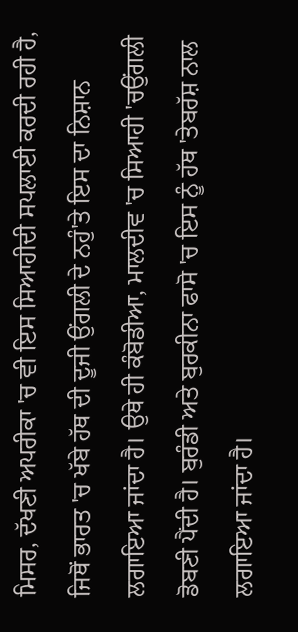ਮਿਸਰ, ਦੱਖਣੀ ਅਪਰੀਕਾ 'ਚ ਵੀ ਇਸ ਸਿਆਹੀਦੀ ਸਪਲਾਈ ਕਰਦੀ ਰਹੀ ਹੈ, ਜਿਥੋਂ ਭਾਰਤ 'ਚ ਖੱਬੇ ਹੱਥ ਦੀ ਦੂਜੀ ਉਂਗਲੀ ਦੇ ਨਹੁੰ'ਤੇ ਇਸ ਦਾ ਨਿਸ਼ਾਨ ਲਗਾਇਆ ਜਾਂਦਾ ਹੈ। ਉਥੇ ਹੀ ਕੰਬੋਡੀਆ, ਮਾਲਦੀਵ 'ਚ ਸਿਆਹੀ 'ਚਉਂਗਲੀ ਡੋਬਣੀ ਪੈਂਦੀ ਹੈ। ਬੁਰੰਡੀ ਅਤੇ ਬੁਰਕੀਨਾ ਫਾਸੋ 'ਚ ਇਸ ਨੂੰ ਹੱਥ 'ਤੇਬਰੱਸ਼ ਨਾਲ ਲਗਾਇਆ ਜਾਂਦਾ ਹੈ।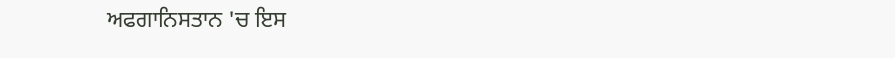ਅਫਗਾਨਿਸਤਾਨ 'ਚ ਇਸ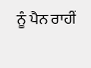ਨੂੰ ਪੈਨ ਰਾਹੀਂ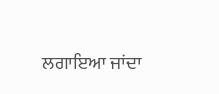ਲਗਾਇਆ ਜਾਂਦਾ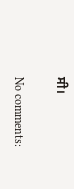ਸੀ।

No comments: